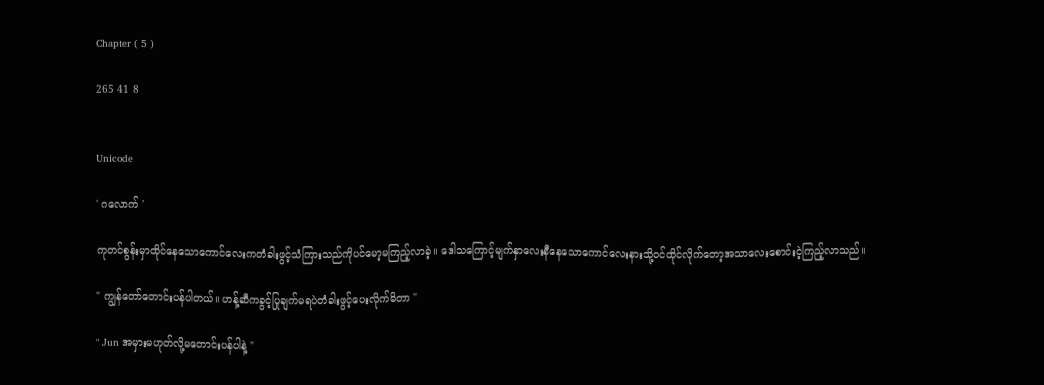Chapter ( 5 )

265 41 8


Unicode

' ဂလောက် '

ကုတင်စွန်းမှာထိုင်နေသောကောင်လေးကတံခါးဖွင့်သံကြားသည်ကိုပင်မော့မကြည့်လာခဲ့။ ဒေါသကြောင့်မျက်နှာလေးနီနေသောကောင်လေးနားသို့ဝင်ထိုင်လိုက်တော့အသာလေးစောင်းငဲ့ကြည့်လာသည်။

" ကျွန်တော်တောင်းပန်ပါတယ်။ ဟန့်ဆီကခွင့်ပြုချက်မရပဲတံခါးဖွင့်ပေးလိုက်မိတာ "

" Jun အမှားမဟုတ်လို့မတောင်းပန်ပါနဲ့ "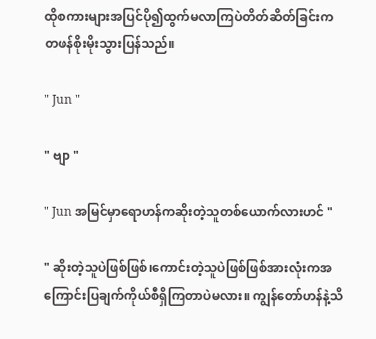ထိုစကားများအပြင်ပို၍ထွက်မလာကြပဲတိတ်ဆိတ်ခြင်းကတဖန်စိုးမိုးသွားပြန်သည်။

" Jun "

" ဗျာ "

" Jun အမြင်မှာရောဟန်ကဆိုးတဲ့သူတစ်ယောက်လားဟင် "

" ဆိုးတဲ့သူပဲဖြစ်ဖြစ်၊ကောင်းတဲ့သူပဲဖြစ်ဖြစ်အားလုံးကအကြောင်းပြချက်ကိုယ်စီရှိကြတာပဲမလား။ ကျွန်တော်ဟန်နဲ့သိ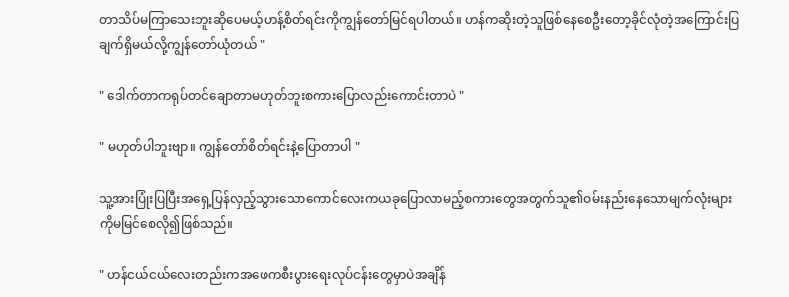တာသိပ်မကြာသေးဘူးဆိုပေမယ့်ဟန့်စိတ်ရင်းကိုကျွန်တော်မြင်ရပါတယ်။ ဟန်ကဆိုးတဲ့သူဖြစ်နေစေဦးတော့ခိုင်လုံတဲ့အကြောင်းပြချက်ရှိမယ်လို့ကျွန်တော်ယုံတယ် "

" ဒေါက်တာကရုပ်တင်ချောတာမဟုတ်ဘူးစကားပြောလည်းကောင်းတာပဲ "

" မဟုတ်ပါဘူးဗျာ။ ကျွန်တော်စိတ်ရင်းနဲ့ပြောတာပါ "

သူ့အားပြုံးပြပြီးအရှေ့ပြန်လှည့်သွားသောကောင်လေးကယခုပြောလာမည့်စကားတွေအတွက်သူ၏ဝမ်းနည်းနေသောမျက်လုံးများကိုမမြင်စေလို၍ဖြစ်သည်။

" ဟန်ငယ်ငယ်လေးတည်းကအဖေကစီးပွားရေးလုပ်ငန်းတွေမှာပဲအချိန်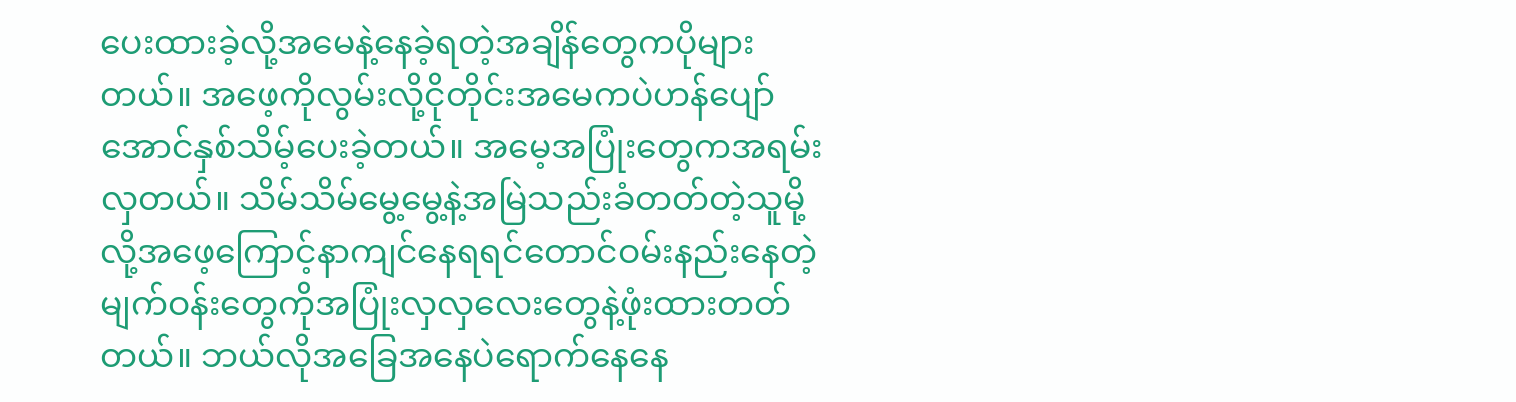ပေးထားခဲ့လို့အမေနဲ့နေခဲ့ရတဲ့အချိန်တွေကပိုများတယ်။ အဖေ့ကိုလွမ်းလို့ငိုတိုင်းအမေကပဲဟန်ပျော်အောင်နှစ်သိမ့်ပေးခဲ့တယ်။ အမေ့အပြုံးတွေကအရမ်းလှတယ်။ သိမ်သိမ်မွေ့မွေ့နဲ့အမြဲသည်းခံတတ်တဲ့သူမို့လို့အဖေ့ကြောင့်နာကျင်နေရရင်တောင်ဝမ်းနည်းနေတဲ့မျက်ဝန်းတွေကိုအပြုံးလှလှလေးတွေနဲ့ဖုံးထားတတ်တယ်။ ဘယ်လိုအခြေအနေပဲရောက်နေနေ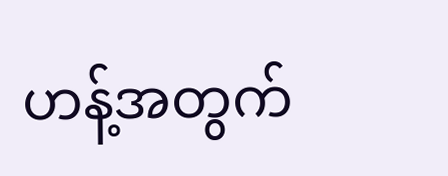ဟန့်အတွက်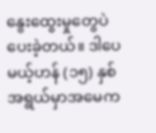နွေးထွေးမှုတွေပဲပေးခဲ့တယ်။ ဒါပေမယ့်ဟန် (၁၅) နှစ်အရွယ်မှာအမေက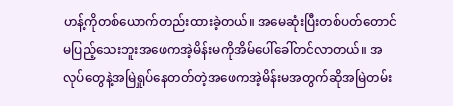ဟန့်ကိုတစ်ယောက်တည်းထားခဲ့တယ်။ အမေဆုံးပြီးတစ်ပတ်တောင်မပြည့်သေးဘူးအဖေကအဲ့မိန်းမကိုအိမ်ပေါ်ခေါ်တင်လာတယ်။ အလုပ်တွေနဲ့အမြဲရှုပ်နေတတ်တဲ့အဖေကအဲ့မိန်းမအတွက်ဆိုအမြဲတမ်း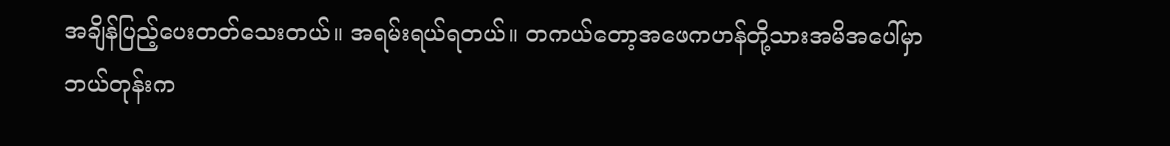အချိန်ပြည့်ပေးတတ်သေးတယ်။ အရမ်းရယ်ရတယ်။ တကယ်တော့အဖေကဟန်တို့သားအမိအပေါ်မှာဘယ်တုန်းက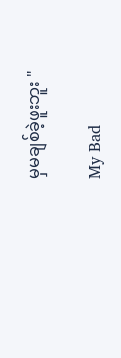မှမချစ်ခဲ့ဖူးဘူး "

My Bad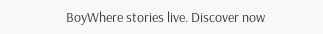BoyWhere stories live. Discover now